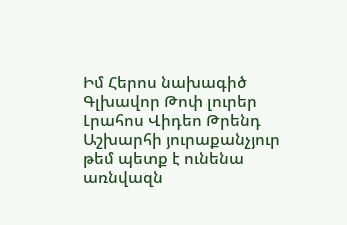Իմ Հերոս նախագիծ
Գլխավոր Թոփ լուրեր Լրահոս Վիդեո Թրենդ
Աշխարհի յուրաքանչյուր թեմ պետք է ունենա առնվազն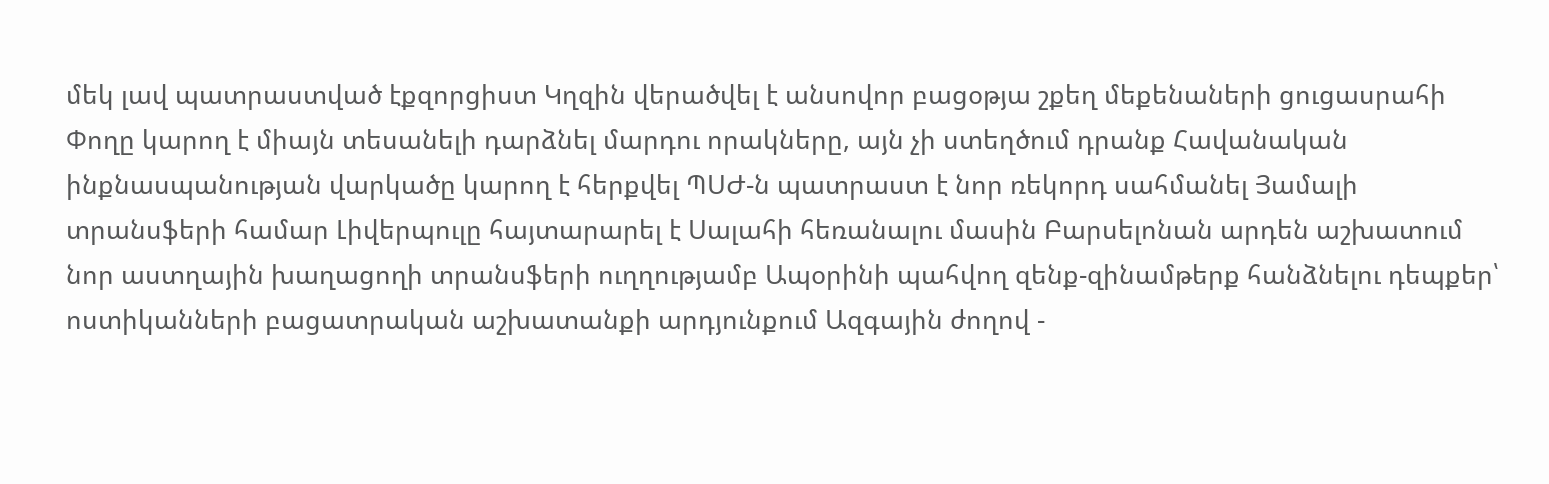մեկ լավ պատրաստված էքզորցիստ Կղզին վերածվել է անսովոր բացօթյա շքեղ մեքենաների ցուցասրահի Փողը կարող է միայն տեսանելի դարձնել մարդու որակները, այն չի ստեղծում դրանք Հավանական ինքնասպանության վարկածը կարող է հերքվել ՊՍԺ-ն պատրաստ է նոր ռեկորդ սահմանել Յամալի տրանսֆերի համար Լիվերպուլը հայտարարել է Սալահի հեռանալու մասին Բարսելոնան արդեն աշխատում նոր աստղային խաղացողի տրանսֆերի ուղղությամբ Ապօրինի պահվող զենք-զինամթերք հանձնելու դեպքեր՝ ոստիկանների բացատրական աշխատանքի արդյունքում Ազգային ժողով -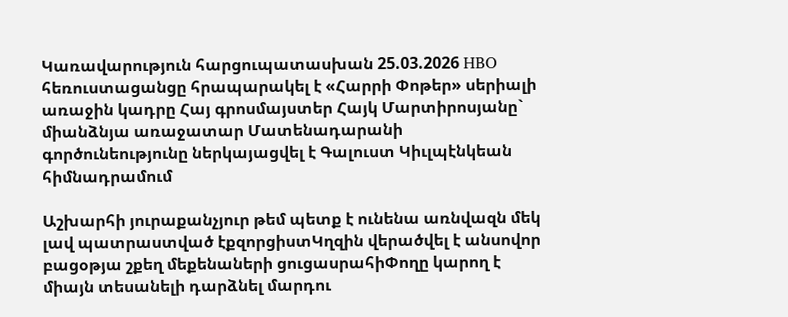Կառավարություն հարցուպատասխան 25.03.2026 HBO հեռուստացանցը հրապարակել է «Հարրի Փոթեր» սերիալի առաջին կադրը Հայ գրոսմայստեր Հայկ Մարտիրոսյանը` միանձնյա առաջատար Մատենադարանի գործունեությունը ներկայացվել է Գալուստ Կիւլպէնկեան հիմնադրամում

Աշխարհի յուրաքանչյուր թեմ պետք է ունենա առնվազն մեկ լավ պատրաստված էքզորցիստԿղզին վերածվել է անսովոր բացօթյա շքեղ մեքենաների ցուցասրահիՓողը կարող է միայն տեսանելի դարձնել մարդու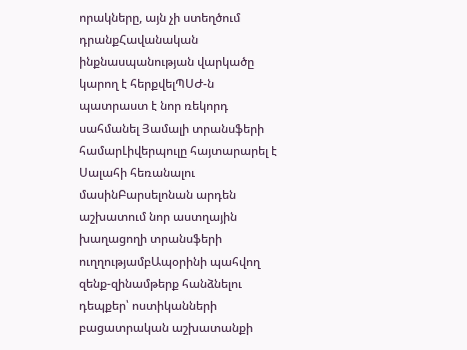որակները, այն չի ստեղծում դրանքՀավանական ինքնասպանության վարկածը կարող է հերքվելՊՍԺ-ն պատրաստ է նոր ռեկորդ սահմանել Յամալի տրանսֆերի համարԼիվերպուլը հայտարարել է Սալահի հեռանալու մասինԲարսելոնան արդեն աշխատում նոր աստղային խաղացողի տրանսֆերի ուղղությամբԱպօրինի պահվող զենք-զինամթերք հանձնելու դեպքեր՝ ոստիկանների բացատրական աշխատանքի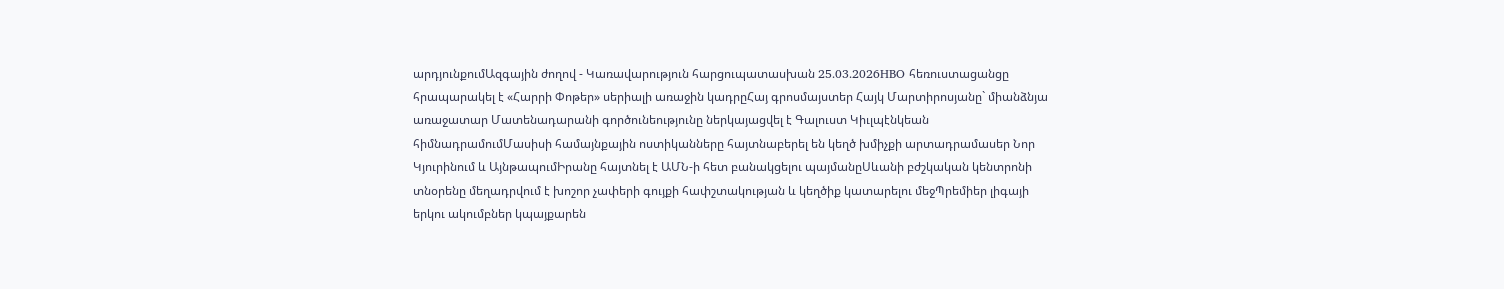արդյունքումԱզգային ժողով - Կառավարություն հարցուպատասխան 25.03.2026HBO հեռուստացանցը հրապարակել է «Հարրի Փոթեր» սերիալի առաջին կադրըՀայ գրոսմայստեր Հայկ Մարտիրոսյանը` միանձնյա առաջատար Մատենադարանի գործունեությունը ներկայացվել է Գալուստ Կիւլպէնկեան հիմնադրամումՄասիսի համայնքային ոստիկանները հայտնաբերել են կեղծ խմիչքի արտադրամասեր Նոր Կյուրինում և ԱյնթապումԻրանը հայտնել է ԱՄՆ-ի հետ բանակցելու պայմանըՍևանի բժշկական կենտրոնի տնօրենը մեղադրվում է խոշոր չափերի գույքի հափշտակության և կեղծիք կատարելու մեջՊրեմիեր լիգայի երկու ակումբներ կպայքարեն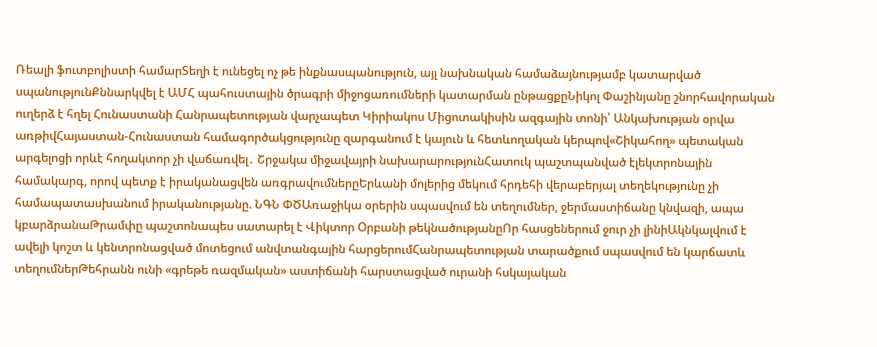Ռեալի ֆուտբոլիստի համարՏեղի է ունեցել ոչ թե ինքնասպանություն, այլ նախնական համաձայնությամբ կատարված սպանությունՔննարկվել է ԱՄՀ պահուստային ծրագրի միջոցառումների կատարման ընթացքըՆիկոլ Փաշինյանը շնորհավորական ուղերձ է հղել Հունաստանի Հանրապետության վարչապետ Կիրիակոս Միցոտակիսին ազգային տոնի՝ Անկախության օրվա առթիվՀայաստան-Հունաստան համագործակցությունը զարգանում է կայուն և հետևողական կերպով«Շիկահող» պետական արգելոցի որևէ հողակտոր չի վաճառվել․ Շրջակա միջավայրի նախարարությունՀատուկ պաշտպանված էլեկտրոնային համակարգ, որով պետք է իրականացվեն առգրավումներըԵրևանի մոլերից մեկում հրդեհի վերաբերյալ տեղեկությունը չի համապատասխանում իրականությանը. ՆԳՆ ՓԾԱռաջիկա օրերին սպասվում են տեղումներ, ջերմաստիճանը կնվազի, ապա կբարձրանաԹրամփը պաշտոնապես սատարել է Վիկտոր Օրբանի թեկնածությանըՈր հասցեներում ջուր չի լինիԱկնկալվում է ավելի կոշտ և կենտրոնացված մոտեցում անվտանգային հարցերումՀանրապետության տարածքում սպասվում են կարճատև տեղումներԹեհրանն ունի «գրեթե ռազմական» աստիճանի հարստացված ուրանի հսկայական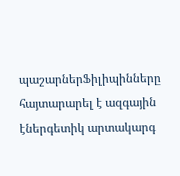պաշարներՖիլիպինները հայտարարել է ազգային էներգետիկ արտակարգ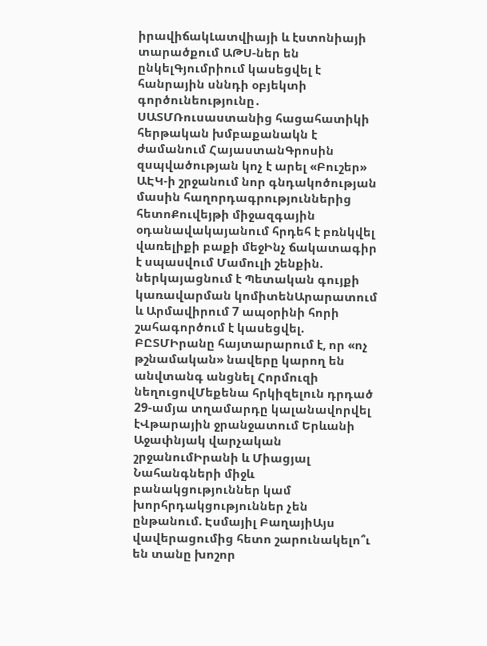իրավիճակԼատվիայի և էստոնիայի տարածքում ԱԹՍ-ներ են ընկելԳյումրիում կասեցվել է հանրային սննդի օբյեկտի գործունեությունը․ ՍԱՏՄՌուսաստանից հացահատիկի հերթական խմբաքանակն է ժամանում ՀայաստանԳրոսին զսպվածության կոչ է արել «Բուշեր» ԱԷԿ-ի շրջանում նոր գնդակոծության մասին հաղորդագրություններից հետոՔուվեյթի միջազգային օդանավակայանում հրդեհ է բռնկվել վառելիքի բաքի մեջԻնչ ճակատագիր է սպասվում Մամուլի շենքին. ներկայացնում է Պետական գույքի կառավարման կոմիտենԱրարատում և Արմավիրում 7 ապօրինի հորի շահագործում է կասեցվել. ԲԸՏՄԻրանը հայտարարում է, որ «ոչ թշնամական» նավերը կարող են անվտանգ անցնել Հորմուզի նեղուցովՄեքենա հրկիզելուն դրդած 29-ամյա տղամարդը կալանավորվել էՎթարային ջրանջատում Երևանի Աջափնյակ վարչական շրջանումԻրանի և Միացյալ Նահանգների միջև բանակցություններ կամ խորհրդակցություններ չեն ընթանում. Էսմայիլ ԲաղայիԱյս վավերացումից հետո շարունակելո՞ւ են տանը խոշոր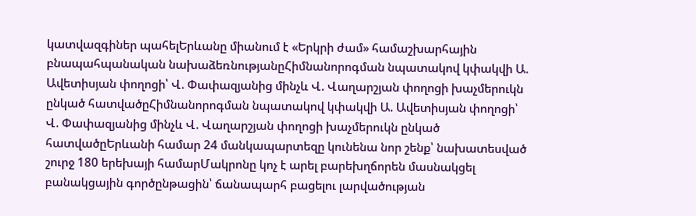կատվազգիներ պահելԵրևանը միանում է «Երկրի ժամ» համաշխարհային բնապահպանական նախաձեռնությանըՀիմնանորոգման նպատակով կփակվի Ա. Ավետիսյան փողոցի՝ Վ. Փափազյանից մինչև Վ. Վաղարշյան փողոցի խաչմերուկն ընկած հատվածըՀիմնանորոգման նպատակով կփակվի Ա. Ավետիսյան փողոցի՝ Վ. Փափազյանից մինչև Վ. Վաղարշյան փողոցի խաչմերուկն ընկած հատվածըԵրևանի համար 24 մանկապարտեզը կունենա նոր շենք՝ նախատեսված շուրջ 180 երեխայի համարՄակրոնը կոչ է արել բարեխղճորեն մասնակցել բանակցային գործընթացին՝ ճանապարհ բացելու լարվածության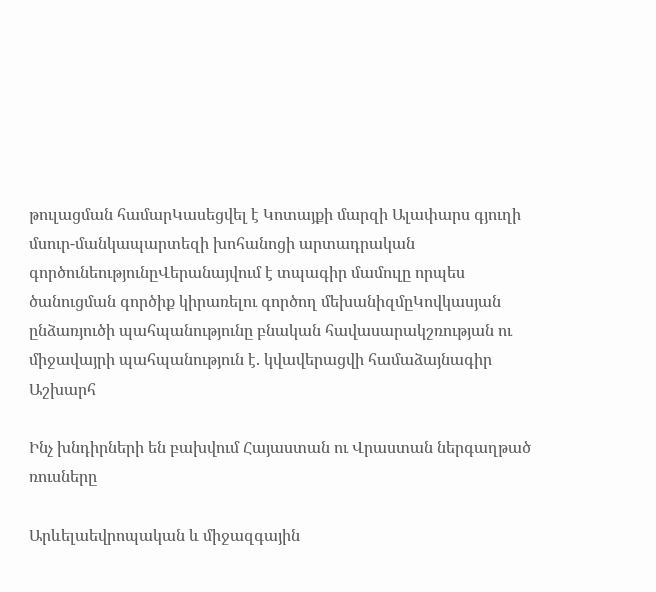թուլացման համարԿասեցվել է Կոտայքի մարզի Ալափարս գյուղի մսուր-մանկապարտեզի խոհանոցի արտադրական գործունեությունըՎերանայվում է տպագիր մամուլը որպես ծանուցման գործիք կիրառելու գործող մեխանիզմըԿովկասյան ընձառյուծի պահպանությունը բնական հավասարակշռության ու միջավայրի պահպանություն է. կվավերացվի համաձայնագիր
Աշխարհ

Ինչ խնդիրների են բախվում Հայաստան ու Վրաստան ներգաղթած ռուսները

Արևելաեվրոպական և միջազգային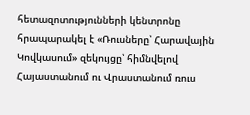հետազոտությունների կենտրոնը հրապարակել է «Ռուսները՝ Հարավային Կովկասում» զեկույցը՝ հիմնվելով Հայաստանում ու Վրաստանում ռուս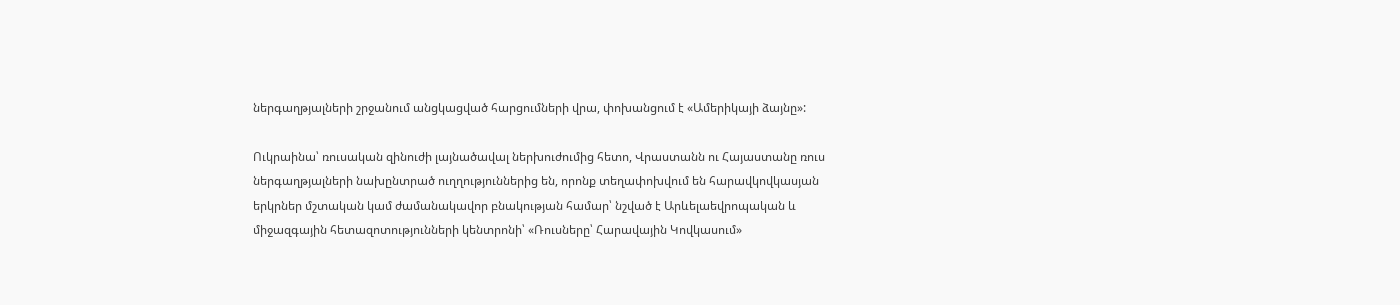ներգաղթյալների շրջանում անցկացված հարցումների վրա, փոխանցում է «Ամերիկայի ձայնը»:

Ուկրաինա՝ ռուսական զինուժի լայնածավալ ներխուժումից հետո, Վրաստանն ու Հայաստանը ռուս ներգաղթյալների նախընտրած ուղղություններից են, որոնք տեղափոխվում են հարավկովկասյան երկրներ մշտական կամ ժամանակավոր բնակության համար՝ նշված է Արևելաեվրոպական և միջազգային հետազոտությունների կենտրոնի՝ «Ռուսները՝ Հարավային Կովկասում»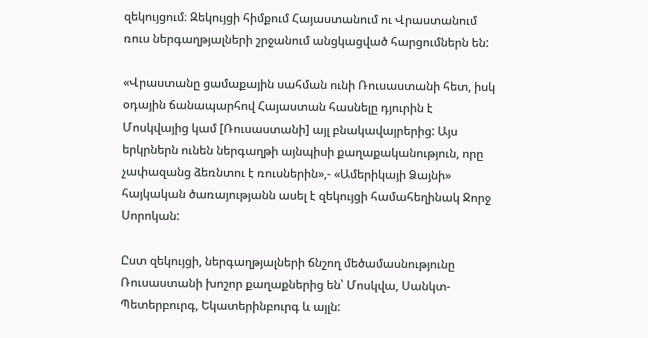զեկույցում։ Զեկույցի հիմքում Հայաստանում ու Վրաստանում ռուս ներգաղթյալների շրջանում անցկացված հարցումներն են:

«Վրաստանը ցամաքային սահման ունի Ռուսաստանի հետ, իսկ օդային ճանապարհով Հայաստան հասնելը դյուրին է Մոսկվայից կամ [Ռուսաստանի] այլ բնակավայրերից: Այս երկրներն ունեն ներգաղթի այնպիսի քաղաքականություն, որը չափազանց ձեռնտու է ռուսներին»,- «Ամերիկայի Ձայնի» հայկական ծառայությանն ասել է զեկույցի համահեղինակ Ջորջ Սորոկան:

Ըստ զեկույցի, ներգաղթյալների ճնշող մեծամասնությունը Ռուսաստանի խոշոր քաղաքներից են՝ Մոսկվա, Սանկտ-Պետերբուրգ, Եկատերինբուրգ և այլն: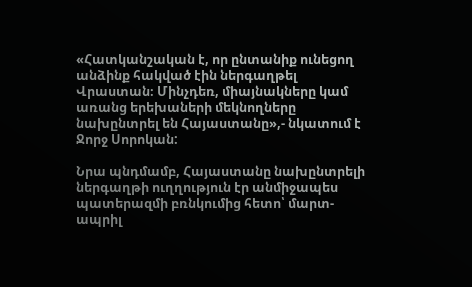«Հատկանշական է, որ ընտանիք ունեցող անձինք հակված էին ներգաղթել Վրաստան։ Մինչդեռ, միայնակները կամ առանց երեխաների մեկնողները նախընտրել են Հայաստանը»,- նկատում է Ջորջ Սորոկան:

Նրա պնդմամբ, Հայաստանը նախընտրելի ներգաղթի ուղղություն էր անմիջապես պատերազմի բռնկումից հետո՝ մարտ-ապրիլ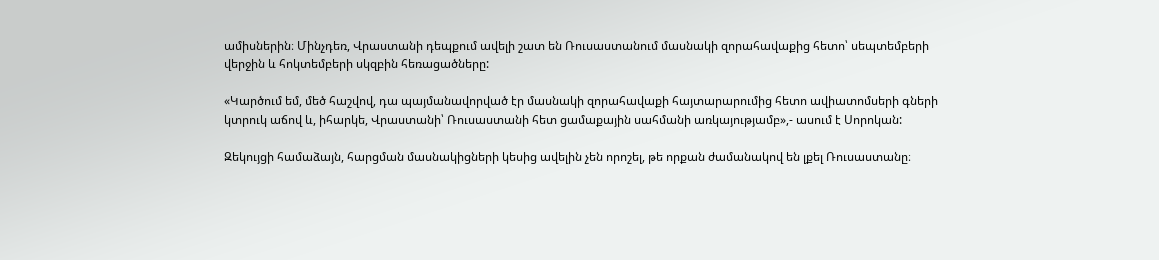ամիսներին։ Մինչդեռ, Վրաստանի դեպքում ավելի շատ են Ռուսաստանում մասնակի զորահավաքից հետո՝ սեպտեմբերի վերջին և հոկտեմբերի սկզբին հեռացածները:

«Կարծում եմ, մեծ հաշվով, դա պայմանավորված էր մասնակի զորահավաքի հայտարարումից հետո ավիատոմսերի գների կտրուկ աճով և, իհարկե, Վրաստանի՝ Ռուսաստանի հետ ցամաքային սահմանի առկայությամբ»,- ասում է Սորոկան:

Զեկույցի համաձայն, հարցման մասնակիցների կեսից ավելին չեն որոշել, թե որքան ժամանակով են լքել Ռուսաստանը։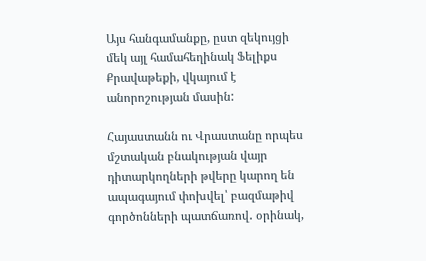Այս հանգամանքը, ըստ զեկույցի մեկ այլ համահեղինակ Ֆելիքս Քրավաթեքի, վկայում է անորոշության մասին:

Հայաստանն ու Վրաստանը որպես մշտական բնակության վայր դիտարկողների թվերը կարող են ապագայում փոխվել՝ բազմաթիվ գործոնների պատճառով․ օրինակ,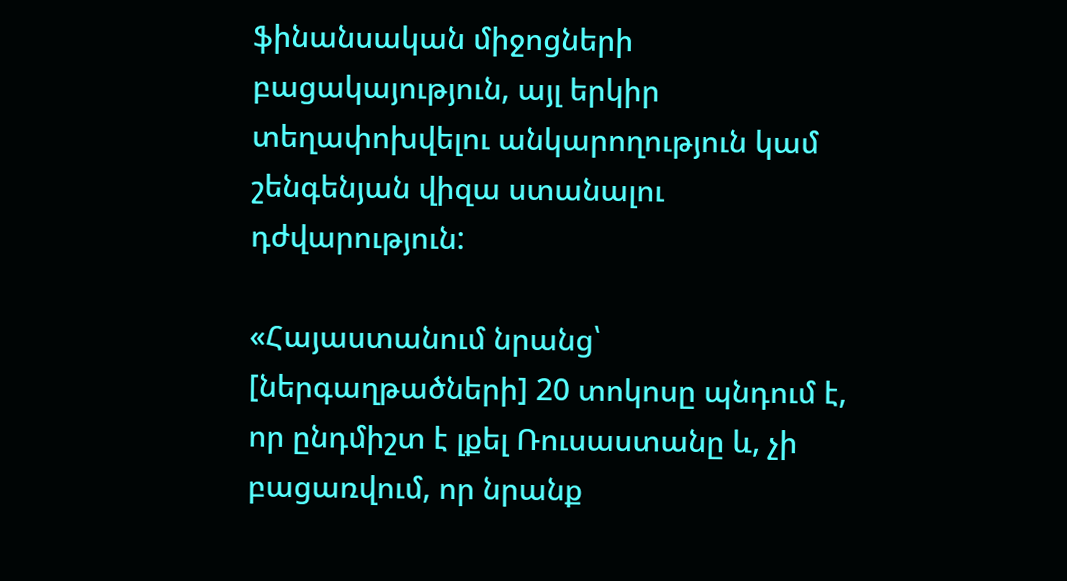ֆինանսական միջոցների բացակայություն, այլ երկիր տեղափոխվելու անկարողություն կամ շենգենյան վիզա ստանալու դժվարություն:

«Հայաստանում նրանց՝ [ներգաղթածների] 20 տոկոսը պնդում է, որ ընդմիշտ է լքել Ռուսաստանը և, չի բացառվում, որ նրանք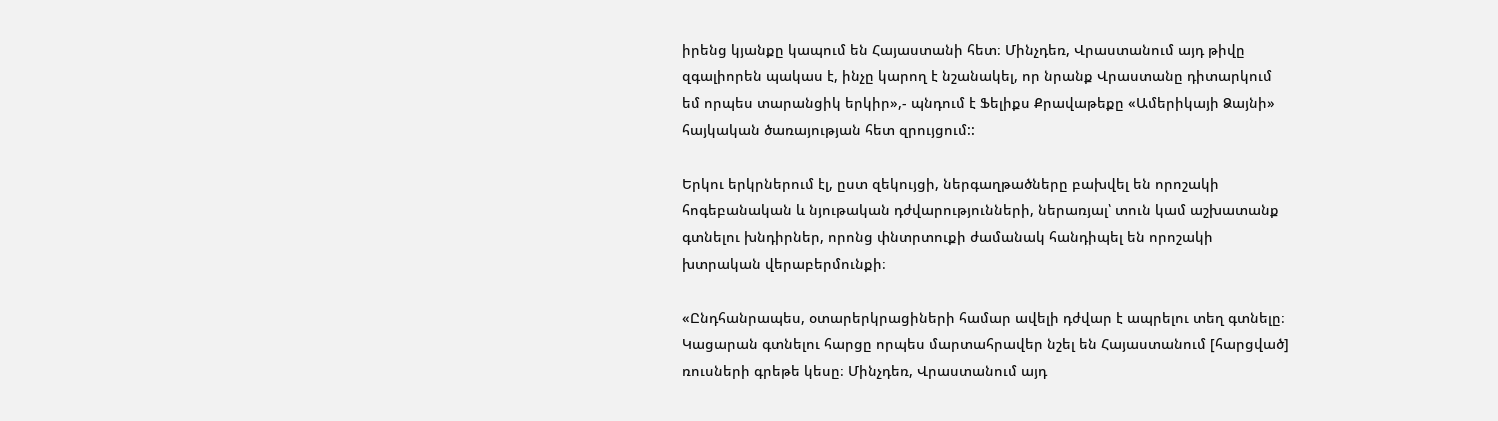իրենց կյանքը կապում են Հայաստանի հետ։ Մինչդեռ, Վրաստանում այդ թիվը զգալիորեն պակաս է, ինչը կարող է նշանակել, որ նրանք Վրաստանը դիտարկում եմ որպես տարանցիկ երկիր»,- պնդում է Ֆելիքս Քրավաթեքը «Ամերիկայի Ձայնի» հայկական ծառայության հետ զրույցում::

Երկու երկրներում էլ, ըստ զեկույցի, ներգաղթածները բախվել են որոշակի հոգեբանական և նյութական դժվարությունների, ներառյալ՝ տուն կամ աշխատանք գտնելու խնդիրներ, որոնց փնտրտուքի ժամանակ հանդիպել են որոշակի խտրական վերաբերմունքի։

«Ընդհանրապես, օտարերկրացիների համար ավելի դժվար է ապրելու տեղ գտնելը։ Կացարան գտնելու հարցը որպես մարտահրավեր նշել են Հայաստանում [հարցված] ռուսների գրեթե կեսը։ Մինչդեռ, Վրաստանում այդ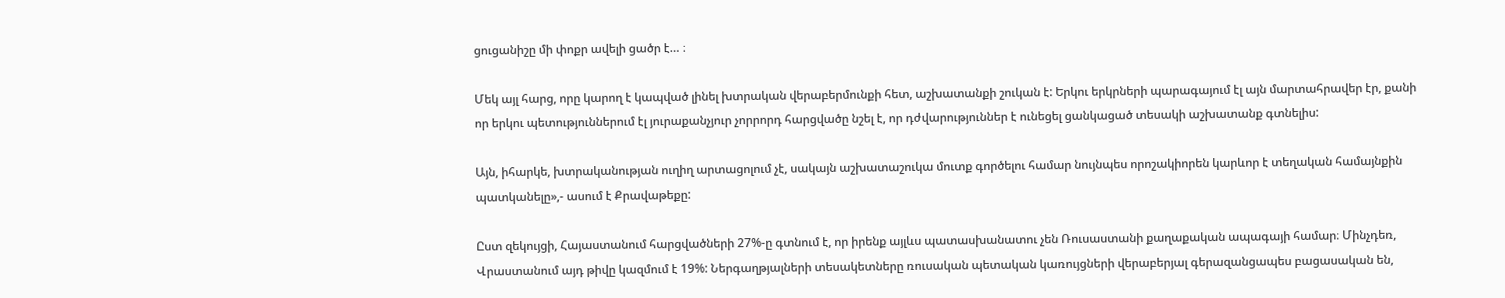ցուցանիշը մի փոքր ավելի ցածր է… ։

Մեկ այլ հարց, որը կարող է կապված լինել խտրական վերաբերմունքի հետ, աշխատանքի շուկան է: Երկու երկրների պարագայում էլ այն մարտահրավեր էր, քանի որ երկու պետություններում էլ յուրաքանչյուր չորրորդ հարցվածը նշել է, որ դժվարություններ է ունեցել ցանկացած տեսակի աշխատանք գտնելիս:

Այն, իհարկե, խտրականության ուղիղ արտացոլում չէ, սակայն աշխատաշուկա մուտք գործելու համար նույնպես որոշակիորեն կարևոր է տեղական համայնքին պատկանելը»,- ասում է Քրավաթեքը:

Ըստ զեկույցի, Հայաստանում հարցվածների 27%-ը գտնում է, որ իրենք այլևս պատասխանատու չեն Ռուսաստանի քաղաքական ապագայի համար։ Մինչդեռ, Վրաստանում այդ թիվը կազմում է 19%: Ներգաղթյալների տեսակետները ռուսական պետական կառույցների վերաբերյալ գերազանցապես բացասական են,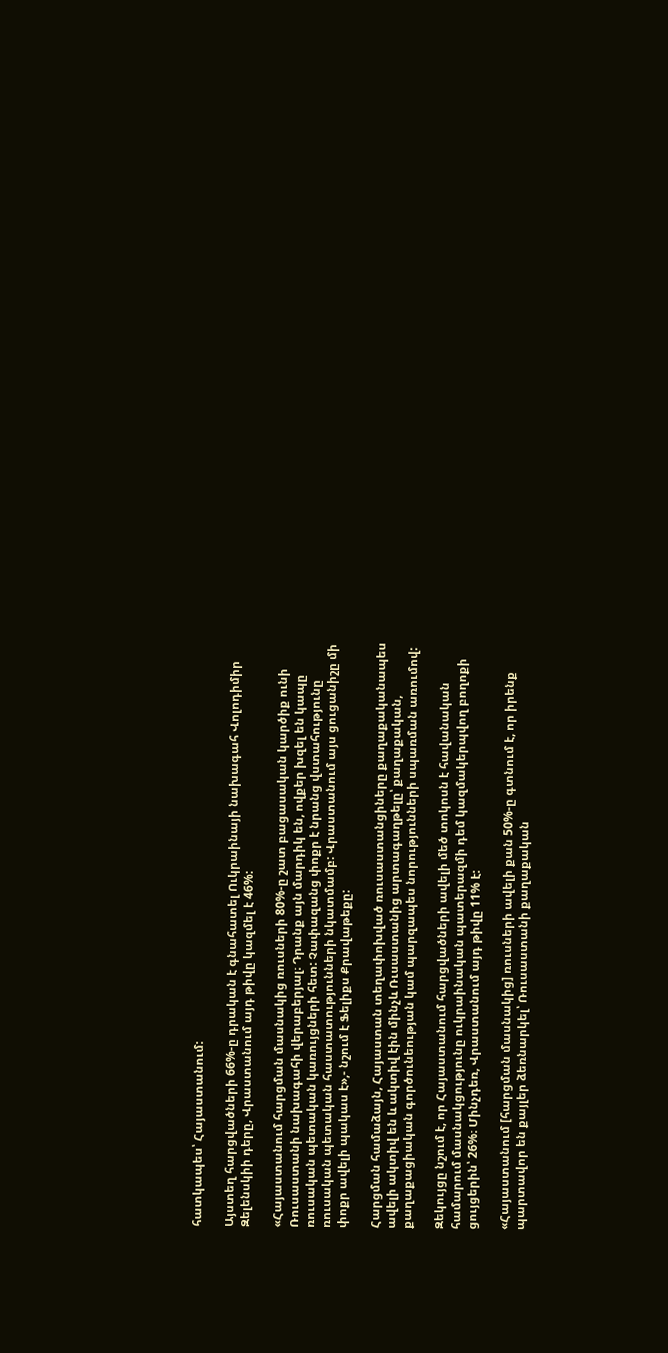հատկապես՝ Հայաստանում:

Այստեղ հարցվածների 66%-ը դրական է գնահատել Ուկրաինայի նախագահ Վոլոդիմիր Զելենսկիի դերը, Վրաստանում այդ թիվը կազմել է 46%:

«Հայաստանում հարցման մասնակից ռուսների 80%-ը շատ բացասական կարծիք ունի Ռուսաստանի նախագահի վերաբերյալ։ Դրանք այն մարդիկ են, ովքեր խզել են կապը ռուսական պետական կառույցների հետ: Չափազանց փոքր է նրանց վստահությունը ռուսական պետական հաստատությունների նկատմամբ: Վրաստանում այս ցուցանիշը մի փոքր ավելի պակաս է»,- նշում է Ֆելիքս Քրավաթեքը:

Հարցման համաձայն, Հայաստան տեղափոխված ռուսաստանցիները քաղաքականապես ավելի ակտիվ են և ակտիվ էին մինչև Ռւսաստանից արտագաղթելը՝ քաղաքական, քաղաքացիական գործունեության կամ պարզապես նորությունների սպառման առումով:

Զեկույցը նշում է, որ Հայաստանում հարցվածների ավելի մեծ տոկոսն է հավանական համարում մասնակցությունը ուկրաինական պատերազմի դեմ կազմակերպվող բողոքի ցույցերին՝ 26%։ Մինչդեռ, Վրաստանում այդ թիվը 11% է:

«Հայաստանում [հարցման մասնակից] ռուսների ավելի քան 50%-ը գտնում է, որ իրենք պարտավոր են քայլեր ձեռնարկել՝ Ռուսաստանի քաղաքական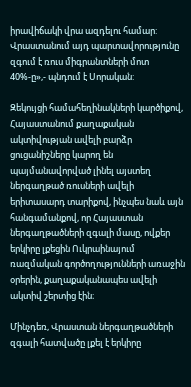իրավիճակի վրա ազդելու համար: Վրաստանում այդ պարտավորությունը զգում է ռուս միգրանտների մոտ 40%-ը»,- պնդում է Սորական:

Զեկույցի համահեղինակների կարծիքով, Հայաստանում քաղաքական ակտիվության ավելի բարձր ցուցանիշները կարող են պայմանավորված լինել այստեղ ներգաղթած ռուսների ավելի երիտասարդ տարիքով, ինչպես նաև այն հանգամանքով, որ Հայաստան ներգաղթածների զգալի մասը, ովքեր երկիրը լքեցին Ուկրաինայում ռազմական գործողությունների առաջին օրերին, քաղաքականապես ավելի ակտիվ շերտից էին։

Մինչդեռ, Վրաստան ներգաղթածների զգալի հատվածը լքել է երկիրը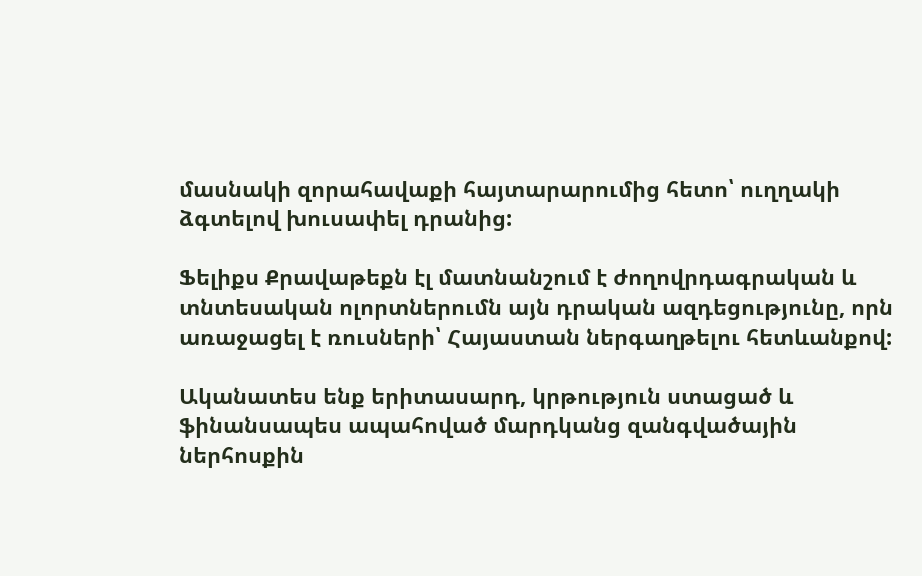մասնակի զորահավաքի հայտարարումից հետո՝ ուղղակի ձգտելով խուսափել դրանից:

Ֆելիքս Քրավաթեքն էլ մատնանշում է ժողովրդագրական և տնտեսական ոլորտներումն այն դրական ազդեցությունը, որն առաջացել է ռուսների՝ Հայաստան ներգաղթելու հետևանքով:

Ականատես ենք երիտասարդ, կրթություն ստացած և ֆինանսապես ապահոված մարդկանց զանգվածային ներհոսքին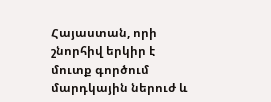Հայաստան, որի շնորհիվ երկիր է մուտք գործում մարդկային ներուժ և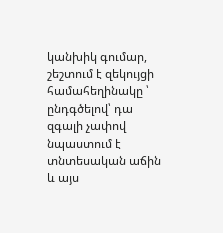կանխիկ գումար, շեշտում է զեկույցի համահեղինակը ՝ ընդգծելով՝ դա զգալի չափով նպաստում է տնտեսական աճին և այս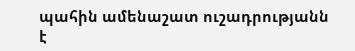պահին ամենաշատ ուշադրությանն է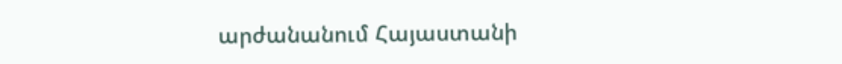արժանանում Հայաստանի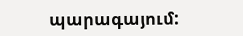պարագայում: